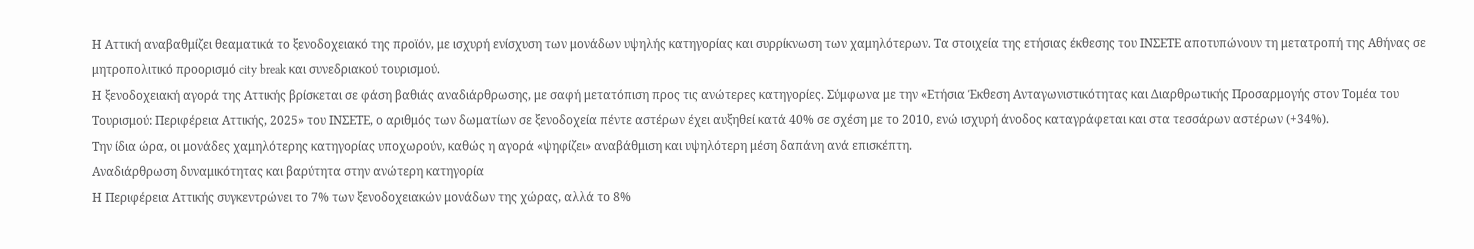Η Αττική αναβαθμίζει θεαματικά το ξενοδοχειακό της προϊόν, με ισχυρή ενίσχυση των μονάδων υψηλής κατηγορίας και συρρίκνωση των χαμηλότερων. Τα στοιχεία της ετήσιας έκθεσης του ΙΝΣΕΤΕ αποτυπώνουν τη μετατροπή της Αθήνας σε μητροπολιτικό προορισμό city break και συνεδριακού τουρισμού.
Η ξενοδοχειακή αγορά της Αττικής βρίσκεται σε φάση βαθιάς αναδιάρθρωσης, με σαφή μετατόπιση προς τις ανώτερες κατηγορίες. Σύμφωνα με την «Ετήσια Έκθεση Ανταγωνιστικότητας και Διαρθρωτικής Προσαρμογής στον Τομέα του Τουρισμού: Περιφέρεια Αττικής, 2025» του ΙΝΣΕΤΕ, ο αριθμός των δωματίων σε ξενοδοχεία πέντε αστέρων έχει αυξηθεί κατά 40% σε σχέση με το 2010, ενώ ισχυρή άνοδος καταγράφεται και στα τεσσάρων αστέρων (+34%).
Την ίδια ώρα, οι μονάδες χαμηλότερης κατηγορίας υποχωρούν, καθώς η αγορά «ψηφίζει» αναβάθμιση και υψηλότερη μέση δαπάνη ανά επισκέπτη.
Αναδιάρθρωση δυναμικότητας και βαρύτητα στην ανώτερη κατηγορία
Η Περιφέρεια Αττικής συγκεντρώνει το 7% των ξενοδοχειακών μονάδων της χώρας, αλλά το 8%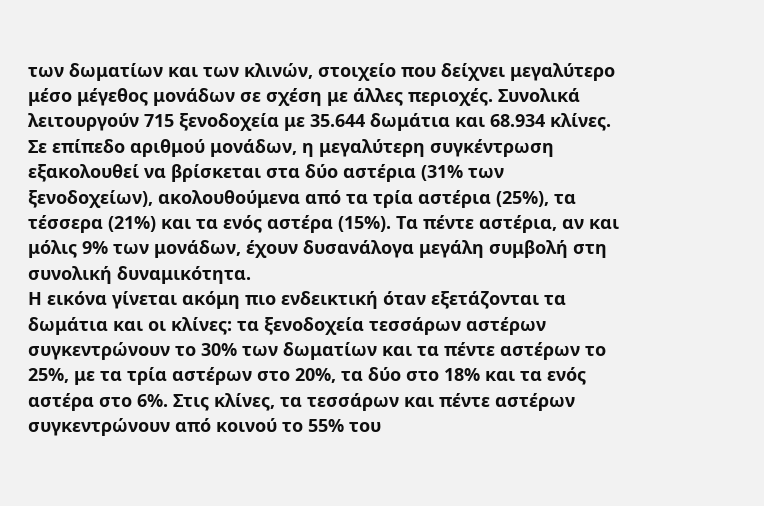των δωματίων και των κλινών, στοιχείο που δείχνει μεγαλύτερο μέσο μέγεθος μονάδων σε σχέση με άλλες περιοχές. Συνολικά λειτουργούν 715 ξενοδοχεία με 35.644 δωμάτια και 68.934 κλίνες.
Σε επίπεδο αριθμού μονάδων, η μεγαλύτερη συγκέντρωση εξακολουθεί να βρίσκεται στα δύο αστέρια (31% των ξενοδοχείων), ακολουθούμενα από τα τρία αστέρια (25%), τα τέσσερα (21%) και τα ενός αστέρα (15%). Τα πέντε αστέρια, αν και μόλις 9% των μονάδων, έχουν δυσανάλογα μεγάλη συμβολή στη συνολική δυναμικότητα.
Η εικόνα γίνεται ακόμη πιο ενδεικτική όταν εξετάζονται τα δωμάτια και οι κλίνες: τα ξενοδοχεία τεσσάρων αστέρων συγκεντρώνουν το 30% των δωματίων και τα πέντε αστέρων το 25%, με τα τρία αστέρων στο 20%, τα δύο στο 18% και τα ενός αστέρα στο 6%. Στις κλίνες, τα τεσσάρων και πέντε αστέρων συγκεντρώνουν από κοινού το 55% του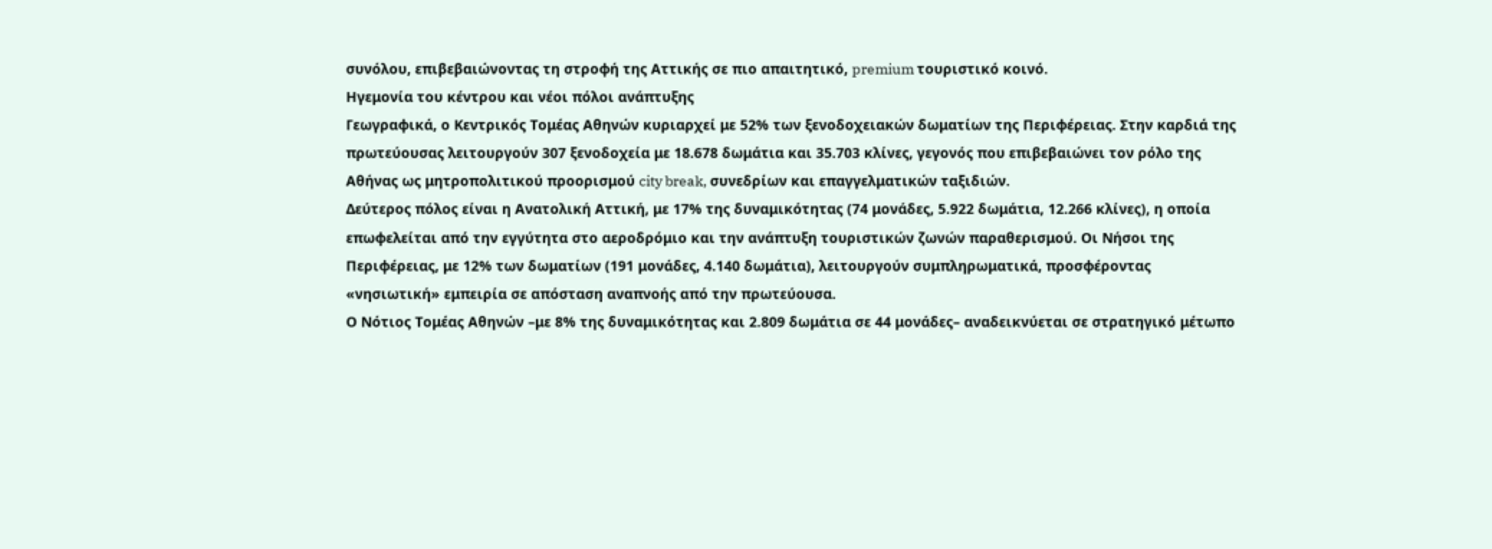συνόλου, επιβεβαιώνοντας τη στροφή της Αττικής σε πιο απαιτητικό, premium τουριστικό κοινό.
Ηγεμονία του κέντρου και νέοι πόλοι ανάπτυξης
Γεωγραφικά, ο Κεντρικός Τομέας Αθηνών κυριαρχεί με 52% των ξενοδοχειακών δωματίων της Περιφέρειας. Στην καρδιά της πρωτεύουσας λειτουργούν 307 ξενοδοχεία με 18.678 δωμάτια και 35.703 κλίνες, γεγονός που επιβεβαιώνει τον ρόλο της Αθήνας ως μητροπολιτικού προορισμού city break, συνεδρίων και επαγγελματικών ταξιδιών.
Δεύτερος πόλος είναι η Ανατολική Αττική, με 17% της δυναμικότητας (74 μονάδες, 5.922 δωμάτια, 12.266 κλίνες), η οποία επωφελείται από την εγγύτητα στο αεροδρόμιο και την ανάπτυξη τουριστικών ζωνών παραθερισμού. Οι Νήσοι της Περιφέρειας, με 12% των δωματίων (191 μονάδες, 4.140 δωμάτια), λειτουργούν συμπληρωματικά, προσφέροντας «νησιωτική» εμπειρία σε απόσταση αναπνοής από την πρωτεύουσα.
Ο Νότιος Τομέας Αθηνών –με 8% της δυναμικότητας και 2.809 δωμάτια σε 44 μονάδες– αναδεικνύεται σε στρατηγικό μέτωπο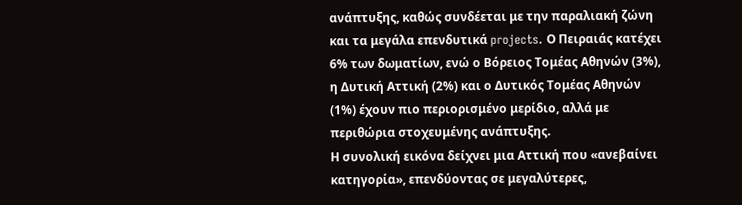ανάπτυξης, καθώς συνδέεται με την παραλιακή ζώνη και τα μεγάλα επενδυτικά projects. Ο Πειραιάς κατέχει 6% των δωματίων, ενώ ο Βόρειος Τομέας Αθηνών (3%), η Δυτική Αττική (2%) και ο Δυτικός Τομέας Αθηνών (1%) έχουν πιο περιορισμένο μερίδιο, αλλά με περιθώρια στοχευμένης ανάπτυξης.
Η συνολική εικόνα δείχνει μια Αττική που «ανεβαίνει κατηγορία», επενδύοντας σε μεγαλύτερες,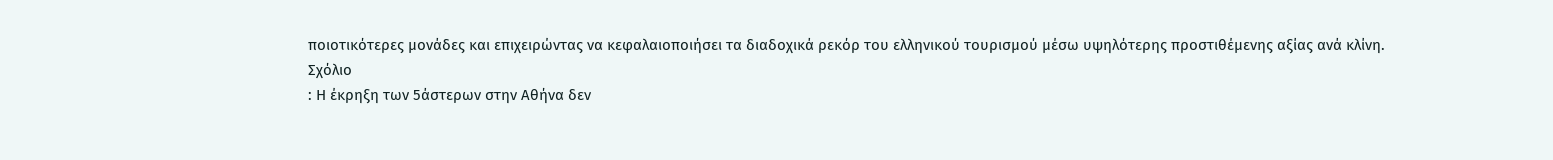ποιοτικότερες μονάδες και επιχειρώντας να κεφαλαιοποιήσει τα διαδοχικά ρεκόρ του ελληνικού τουρισμού μέσω υψηλότερης προστιθέμενης αξίας ανά κλίνη.
Σχόλιο
: Η έκρηξη των 5άστερων στην Αθήνα δεν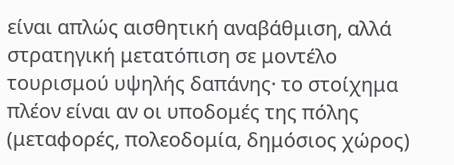είναι απλώς αισθητική αναβάθμιση, αλλά στρατηγική μετατόπιση σε μοντέλο τουρισμού υψηλής δαπάνης· το στοίχημα πλέον είναι αν οι υποδομές της πόλης (μεταφορές, πολεοδομία, δημόσιος χώρος)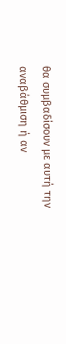θα συμβαδίσουν με αυτή την αναβάθμιση ή αν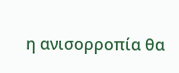η ανισορροπία θα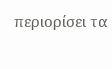περιορίσει τα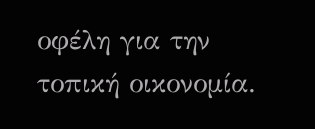οφέλη για την τοπική οικονομία.